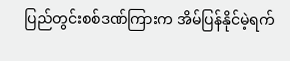ပြည်တွင်းစစ်ဒဏ်ကြားက အိမ်ပြန်နိုင်မဲ့ရက်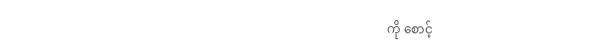ကို စောင့်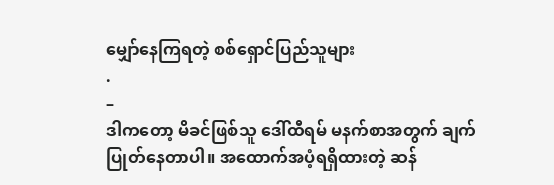မျှော်နေကြရတဲ့ စစ်ရှောင်ပြည်သူများ
.
–
ဒါကတော့ မိခင်ဖြစ်သူ ဒေါ်ထီရမ် မနက်စာအတွက် ချက်ပြုတ်နေတာပါ။ အထောက်အပံ့ရရှိထားတဲ့ ဆန်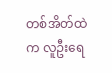တစ်အိတ်ထဲက လူဦးရေ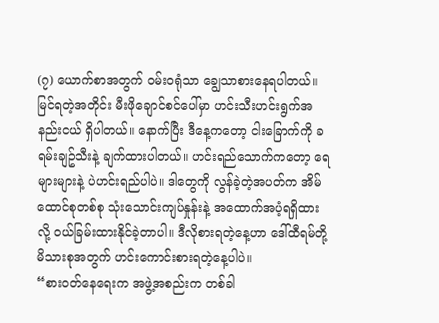(၇) ယောက်စာအတွက် ဝမ်းဝရုံသာ ချွေသာစားနေရပါတယ်။ မြင်ရတဲ့အတိုင်း မီးဖိုချောင်စင်ပေါ်မှာ ဟင်းသီးဟင်းရွက်အနည်းငယ် ရှိပါတယ်။ နောက်ပြီး ဒီနေ့ကတော့ ငါးခြောက်ကို ခရမ်းချဥ်သီးနဲ့ ချက်ထားပါတယ်။ ဟင်းရည်သောက်ကတော့ ရေများများနဲ့ ပဲဟင်းရည်ပါပဲ။ ဒါတွေကို လွန်ခဲ့တဲ့အပတ်က အိမ်ထောင်စုတစ်စု သုံးသောင်းကျပ်နှုန်းနဲ့ အထောက်အပံ့ရရှိထားလို့ ဝယ်ခြမ်းထားနိုင်ခဲ့တာပါ။ ဒီလိုစားရတဲ့နေ့ဟာ ဒေါ်ထီရမ်တို့ မိသားစုအတွက် ဟင်းကောင်းစားရတဲ့နေ့ပါပဲ။
“စားဝတ်နေရေးက အဖွဲ့အစည်းက တစ်ခါ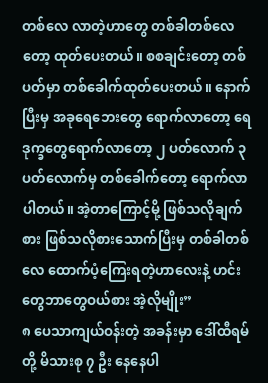တစ်လေ လာတဲ့ဟာတွေ တစ်ခါတစ်လေတော့ ထုတ်ပေးတယ်။ စစချင်းတော့ တစ်ပတ်မှာ တစ်ခေါက်ထုတ်ပေးတယ်။ နောက်ပြီးမှ အခုရေဘေးတွေ ရောက်လာတော့ ရေဒုက္ခတွေရောက်လာတော့ ၂ ပတ်လောက် ၃ ပတ်လောက်မှ တစ်ခေါက်တော့ ရောက်လာပါတယ်။ အဲ့တာကြောင့်မို့ ဖြစ်သလိုချက်စား ဖြစ်သလိုစားသောက်ပြီးမှ တစ်ခါတစ်လေ ထောက်ပံ့ကြေးရတဲ့ဟာလေးနဲ့ ဟင်းတွေဘာတွေဝယ်စား အဲ့လိုမျိုး”
၈ ပေသာကျယ်ဝန်းတဲ့ အခန်းမှာ ဒေါ်ထီရမ်တို့ မိသားစု ၇ ဦး နေနေပါ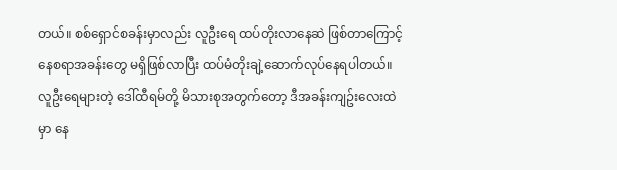တယ်။ စစ်ရှောင်စခန်းမှာလည်း လူဦးရေ ထပ်တိုးလာနေဆဲ ဖြစ်တာကြောင့် နေစရာအခန်းတွေ မရှိဖြစ်လာပြီး ထပ်မံတိုးချဲ့ဆောက်လုပ်နေရပါတယ်။ လူဦးရေများတဲ့ ဒေါ်ထီရမ်တို့ မိသားစုအတွက်တော့ ဒီအခန်းကျဥ်းလေးထဲမှာ နေ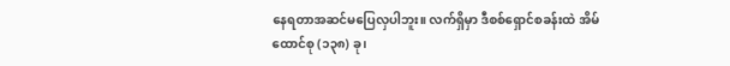နေရတာအဆင်မပြေလှပါဘူး။ လက်ရှိမှာ ဒီစစ်ရှောင်စခန်းထဲ အိမ်ထောင်စု (၁၃၈) ခု၊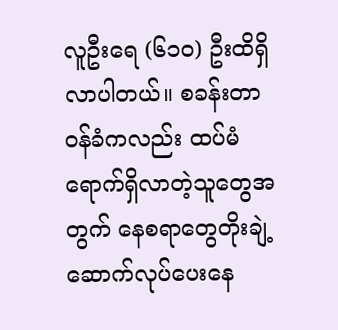လူဦးရေ (၆၁၀) ဦးထိရှိလာပါတယ်။ စခန်းတာဝန်ခံကလည်း ထပ်မံရောက်ရှိလာတဲ့သူတွေအတွက် နေစရာတွေတိုးချဲ့ ဆောက်လုပ်ပေးနေ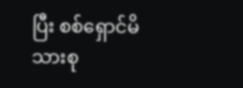ပြီး စစ်ရှောင်မိသားစု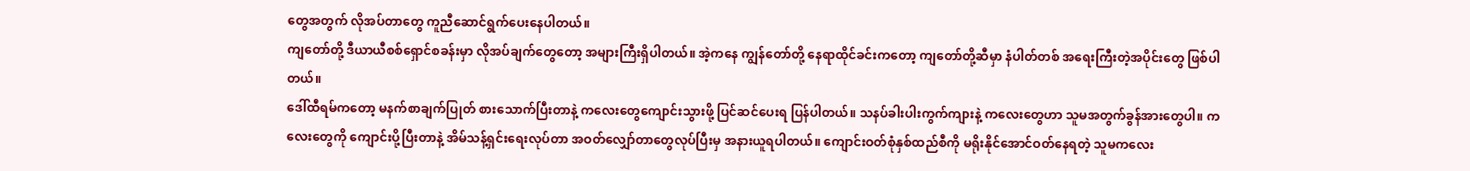တွေအတွက် လိုအပ်တာတွေ ကူညီဆောင်ရွက်ပေးနေပါတယ်။
ကျတော်တို့ ဒီယာယီစစ်ရှောင်စခန်းမှာ လိုအပ်ချက်တွေတော့ အများကြီးရှိပါတယ်။ အဲ့ကနေ ကျွန်တော်တို့ နေရာထိုင်ခင်းကတော့ ကျတော်တို့ဆီမှာ နံပါတ်တစ် အရေးကြီးတဲ့အပိုင်းတွေ ဖြစ်ပါတယ်။
ဒေါ်ထီရမ်ကတော့ မနက်စာချက်ပြုတ် စားသောက်ပြီးတာနဲ့ ကလေးတွေကျောင်းသွားဖို့ ပြင်ဆင်ပေးရ ပြန်ပါတယ်။ သနပ်ခါးပါးကွက်ကျားနဲ့ ကလေးတွေဟာ သူမအတွက်ခွန်အားတွေပါ။ ကလေးတွေကို ကျောင်းပို့ပြီးတာနဲ့ အိမ်သန့်ရှင်းရေးလုပ်တာ အဝတ်လျှော်တာတွေလုပ်ပြီးမှ အနားယူရပါတယ်။ ကျောင်းဝတ်စုံနှစ်ထည်စီကို မရိုးနိုင်အောင်ဝတ်နေရတဲ့ သူမကလေး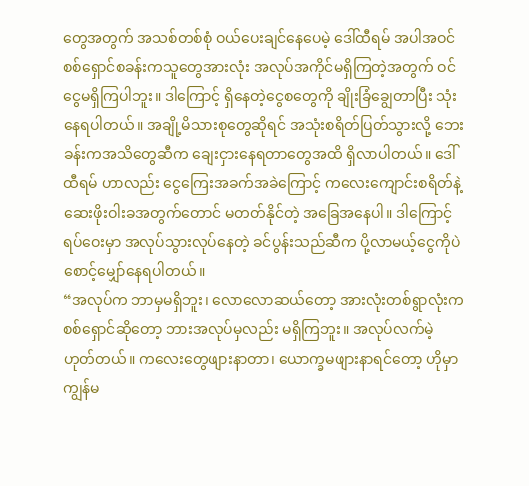တွေအတွက် အသစ်တစ်စုံ ဝယ်ပေးချင်နေပေမဲ့ ဒေါ်ထီရမ် အပါအဝင် စစ်ရှောင်စခန်းကသူတွေအားလုံး အလုပ်အကိုင်မရှိကြတဲ့အတွက် ဝင်ငွေမရှိကြပါဘူး။ ဒါကြောင့် ရှိနေတဲ့ငွေစတွေကို ချိုးခြံချွေတာပြီး သုံးနေရပါတယ်။ အချို့မိသားစုတွေဆိုရင် အသုံးစရိတ်ပြတ်သွားလို့ ဘေးခန်းကအသိတွေဆီက ချေးငှားနေရတာတွေအထိ ရှိလာပါတယ်။ ဒေါ်ထီရမ် ဟာလည်း ငွေကြေးအခက်အခဲကြောင့် ကလေးကျောင်းစရိတ်နဲ့ဆေးဖိုးဝါးခအတွက်တောင် မတတ်နိုင်တဲ့ အခြေအနေပါ။ ဒါကြောင့် ရပ်ဝေးမှာ အလုပ်သွားလုပ်နေတဲ့ ခင်ပွန်းသည်ဆီက ပို့လာမယ့်ငွေကိုပဲ စောင့်မျှော်နေရပါတယ်။
“အလုပ်က ဘာမှမရှိဘူး၊ လောလောဆယ်တော့ အားလုံးတစ်ရွာလုံးက စစ်ရှောင်ဆိုတော့ ဘားအလုပ်မှလည်း မရှိကြဘူး။ အလုပ်လက်မဲ့ဟုတ်တယ်။ ကလေးတွေဖျားနာတာ၊ ယောက္ခမဖျားနာရင်တော့ ဟိုမှာ ကျွန်မ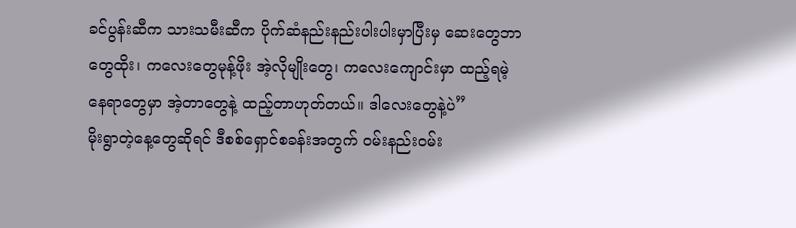ခင်ပွန်းဆီက သားသမီးဆီက ပိုက်ဆံနည်းနည်းပါးပါးမှာပြီးမှ ဆေးတွေဘာတွေထိုး၊ ကလေးတွေမုန့်ဖိုး အဲ့လိုမျိုးတွေ၊ ကလေးကျောင်းမှာ ထည့်ရမဲ့နေရာတွေမှာ အဲ့တာတွေနဲ့ ထည့်တာဟုတ်တယ်။ ဒါလေးတွေနဲ့ပဲ”
မိုးရွာတဲ့နေ့တွေဆိုရင် ဒီစစ်ရှောင်စခန်းအတွက် ဝမ်းနည်းဝမ်း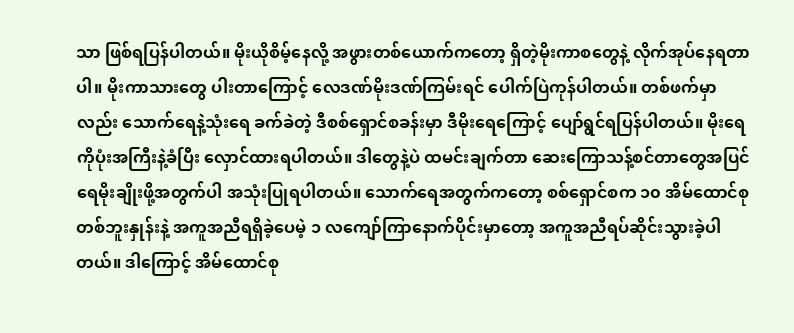သာ ဖြစ်ရပြန်ပါတယ်။ မိုးယိုစိမ့်နေလို့ အဖွားတစ်ယောက်ကတော့ ရှိတဲ့မိုးကာစတွေနဲ့ လိုက်အုပ်နေရတာပါ။ မိုးကာသားတွေ ပါးတာကြောင့် လေဒဏ်မိုးဒဏ်ကြမ်းရင် ပေါက်ပြဲကုန်ပါတယ်။ တစ်ဖက်မှာလည်း သောက်ရေနဲ့သုံးရေ ခက်ခဲတဲ့ ဒီစစ်ရှောင်စခန်းမှာ ဒီမိုးရေကြောင့် ပျော်ရွင်ရပြန်ပါတယ်။ မိုးရေကိုပုံးအကြီးနဲ့ခံပြီး လှောင်ထားရပါတယ်။ ဒါတွေနဲ့ပဲ ထမင်းချက်တာ ဆေးကြောသန့်စင်တာတွေအပြင် ရေမိုးချိုးဖို့အတွက်ပါ အသုံးပြုရပါတယ်။ သောက်ရေအတွက်ကတော့ စစ်ရှောင်စက ၁၀ အိမ်ထောင်စု တစ်ဘူးနှုန်းနဲ့ အကူအညီရရှိခဲ့ပေမဲ့ ၁ လကျော်ကြာနောက်ပိုင်းမှာတော့ အကူအညီရပ်ဆိုင်းသွားခဲ့ပါတယ်။ ဒါကြောင့် အိမ်ထောင်စု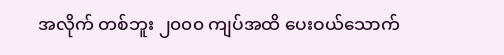အလိုက် တစ်ဘူး ၂၀၀၀ ကျပ်အထိ ပေးဝယ်သောက်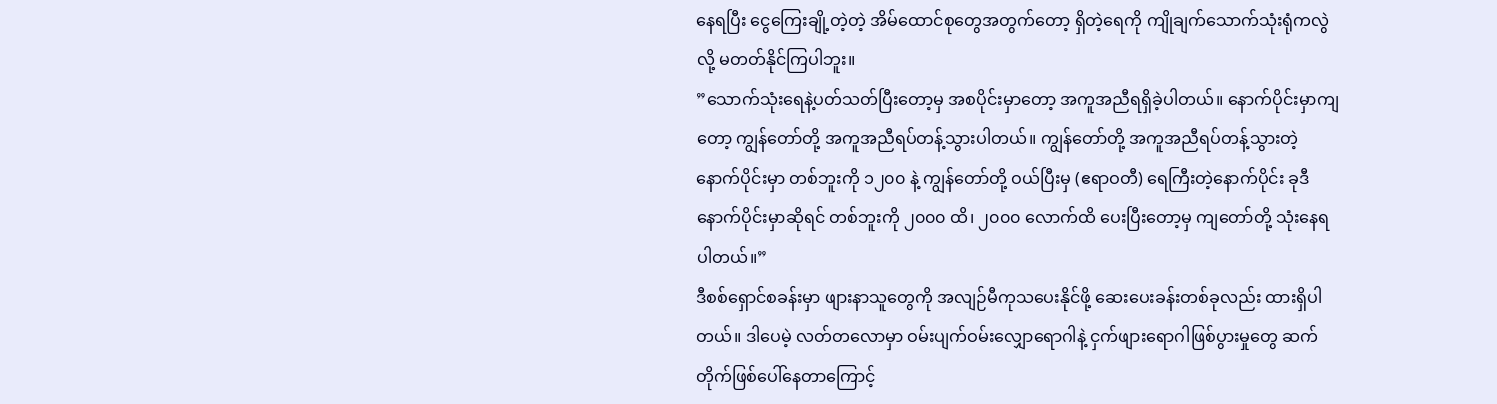နေရပြီး ငွေကြေးချို့တဲ့တဲ့ အိမ်ထောင်စုတွေအတွက်တော့ ရှိတဲ့ရေကို ကျိုချက်သောက်သုံးရုံကလွဲလို့ မတတ်နိုင်ကြပါဘူး။
”သောက်သုံးရေနဲ့ပတ်သတ်ပြီးတော့မှ အစပိုင်းမှာတော့ အကူအညီရရှိခဲ့ပါတယ်။ နောက်ပိုင်းမှာကျတော့ ကျွန်တော်တို့ အကူအညီရပ်တန့်သွားပါတယ်။ ကျွန်တော်တို့ အကူအညီရပ်တန့်သွားတဲ့ နောက်ပိုင်းမှာ တစ်ဘူးကို ၁၂၀၀ နဲ့ ကျွန်တော်တို့ ဝယ်ပြီးမှ (ဧရာဝတီ) ရေကြီးတဲ့နောက်ပိုင်း ခုဒီနောက်ပိုင်းမှာဆိုရင် တစ်ဘူးကို ၂၀၀၀ ထိ၊ ၂၀၀၀ လောက်ထိ ပေးပြီးတော့မှ ကျတော်တို့ သုံးနေရပါတယ်။”
ဒီစစ်ရှောင်စခန်းမှာ ဖျားနာသူတွေကို အလျဉ်မီကုသပေးနိုင်ဖို့ ဆေးပေးခန်းတစ်ခုလည်း ထားရှိပါတယ်။ ဒါပေမဲ့ လတ်တလောမှာ ဝမ်းပျက်ဝမ်းလျှောရောဂါနဲ့ ငှက်ဖျားရောဂါဖြစ်ပွားမှုတွေ ဆက်တိုက်ဖြစ်ပေါ်နေတာကြောင့်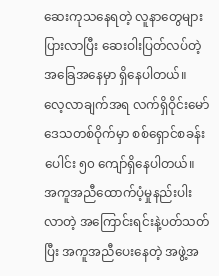ဆေးကုသနေရတဲ့ လူနာတွေများပြားလာပြီး ဆေးဝါးပြတ်လပ်တဲ့ အခြေအနေမှာ ရှိနေပါတယ်။
လေ့လာချက်အရ လက်ရှိဝိုင်းမော်ဒေသတစ်ဝိုက်မှာ စစ်ရှောင်စခန်းပေါင်း ၅၀ ကျော်ရှိနေပါတယ်။ အကူအညီထောက်ပံ့မှုနည်းပါးလာတဲ့ အကြောင်းရင်းနဲ့ပတ်သတ်ပြီး အကူအညီပေးနေတဲ့ အဖွဲ့အ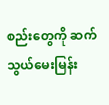စည်းတွေကို ဆက်သွယ်မေးမြန်း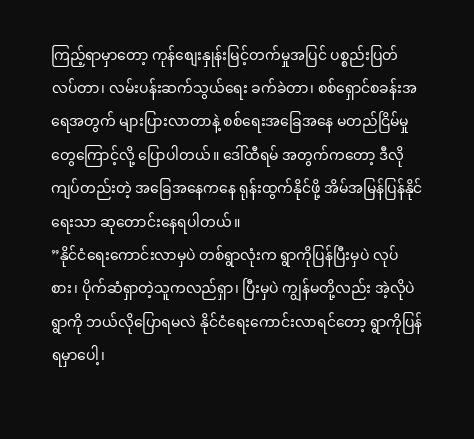ကြည့်ရာမှာတော့ ကုန်စျေးနှုန်းမြင့်တက်မှုအပြင် ပစ္စည်းပြတ်လပ်တာ၊ လမ်းပန်းဆက်သွယ်ရေး ခက်ခဲတာ၊ စစ်ရှောင်စခန်းအရေအတွက် များပြားလာတာနဲ့ စစ်ရေးအခြေအနေ မတည်ငြိမ်မှုတွေကြောင့်လို့ ပြောပါတယ်။ ဒေါ်ထီရမ် အတွက်ကတော့ ဒီလိုကျပ်တည်းတဲ့ အခြေအနေကနေ ရုန်းထွက်နိုင်ဖို့ အိမ်အမြန်ပြန်နိုင်ရေးသာ ဆုတောင်းနေရပါတယ်။
”နိုင်ငံရေးကောင်းလာမှပဲ တစ်ရွာလုံးက ရွာကိုပြန်ပြီးမှပဲ လုပ်စား၊ ပိုက်ဆံရှာတဲ့သူကလည်ရှာ၊ ပြီးမှပဲ ကျွန်မတို့လည်း အဲ့လိုပဲရွာကို ဘယ်လိုပြောရမလဲ နိုင်ငံရေးကောင်းလာရင်တော့ ရွာကိုပြန်ရမှာပေါ့၊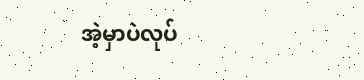အဲ့မှာပဲလုပ်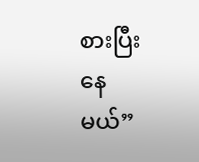စားပြီးနေမယ်”